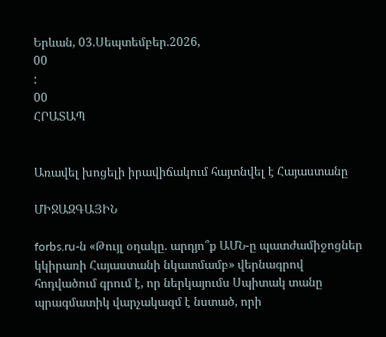Երևան, 03.Սեպտեմբեր.2026,
00
:
00
ՀՐԱՏԱՊ


Առավել խոցելի իրավիճակում հայտնվել է Հայաստանը

ՄԻՋԱԶԳԱՅԻՆ

forbs.ru-ն «Թույլ օղակը. արդյո՞ք ԱՄՆ-ը պատժամիջոցներ կկիրառի Հայաստանի նկատմամբ» վերնագրով հոդվածում գրում է, որ ներկայումս Սպիտակ տանը պրագմատիկ վարչակազմ է նստած, որի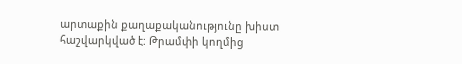արտաքին քաղաքականությունը խիստ հաշվարկված է: Թրամփի կողմից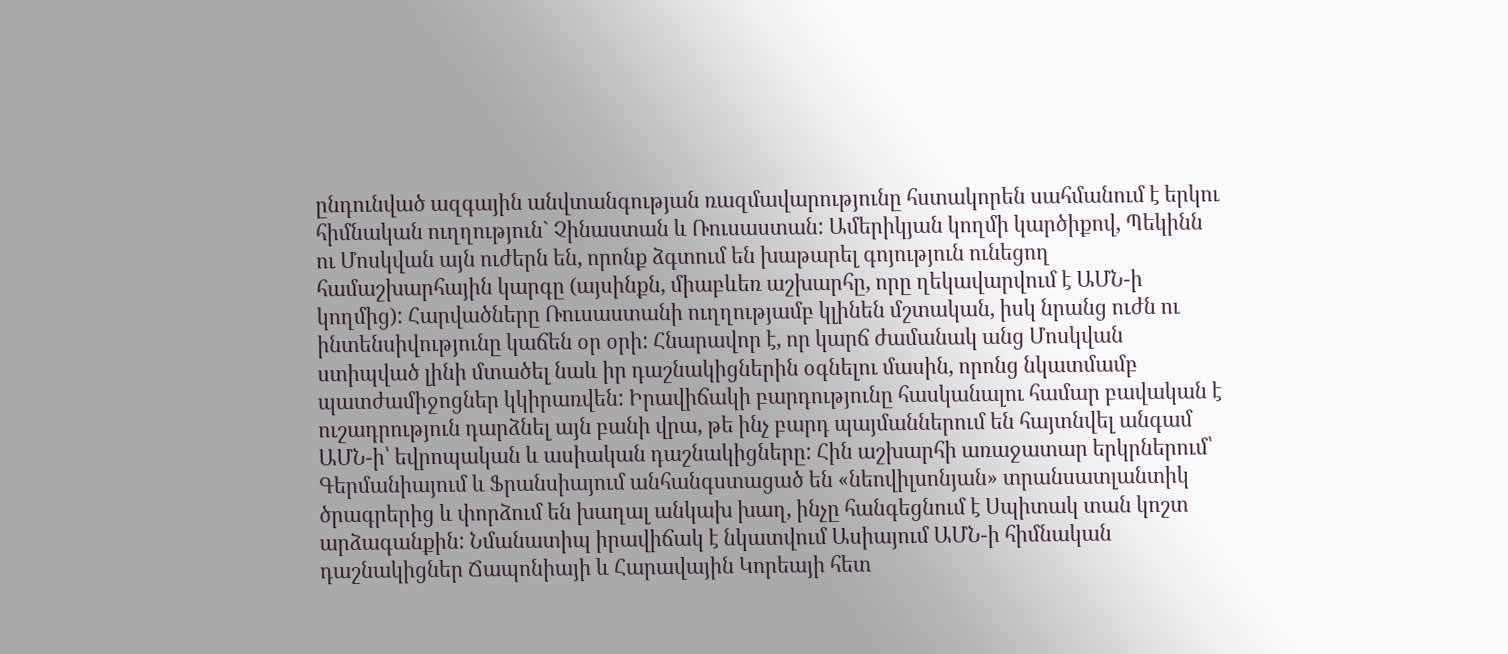ընդունված ազգային անվտանգության ռազմավարությունը հստակորեն սահմանում է երկու հիմնական ուղղություն` Չինաստան և Ռուսաստան: Ամերիկյան կողմի կարծիքով, Պեկինն ու Մոսկվան այն ուժերն են, որոնք ձգտում են խաթարել գոյություն ունեցող համաշխարհային կարգը (այսինքն, միաբևեռ աշխարհը, որը ղեկավարվում է ԱՄՆ-ի կողմից): Հարվածները Ռուսաստանի ուղղությամբ կլինեն մշտական, իսկ նրանց ուժն ու ինտենսիվությունը կաճեն օր օրի: Հնարավոր է, որ կարճ ժամանակ անց Մոսկվան ստիպված լինի մտածել նաև իր դաշնակիցներին օգնելու մասին, որոնց նկատմամբ պատժամիջոցներ կկիրառվեն: Իրավիճակի բարդությունը հասկանալու համար բավական է ուշադրություն դարձնել այն բանի վրա, թե ինչ բարդ պայմաններում են հայտնվել անգամ ԱՄՆ-ի՝ եվրոպական և ասիական դաշնակիցները: Հին աշխարհի առաջատար երկրներում՝ Գերմանիայում և Ֆրանսիայում անհանգստացած են «նեովիլսոնյան» տրանսատլանտիկ ծրագրերից և փորձում են խաղալ անկախ խաղ, ինչը հանգեցնում է Սպիտակ տան կոշտ արձագանքին: Նմանատիպ իրավիճակ է նկատվում Ասիայում ԱՄՆ-ի հիմնական դաշնակիցներ Ճապոնիայի և Հարավային Կորեայի հետ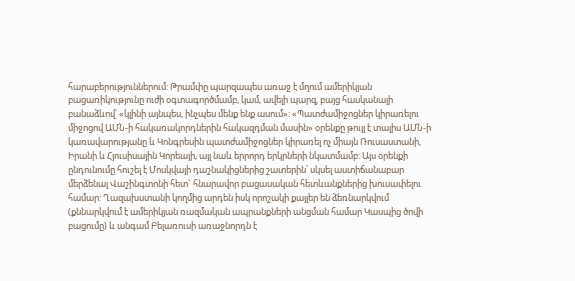հարաբերություններում: Թրամփը պարզապես առաջ է մղում ամերիկյան բացառիկությունը ուժի օգտագործմամբ, կամ, ավելի պարզ, բայց հասկանալի բանաձևով՝ «կլինի այնպես, ինչպես մենք ենք ասում»: «Պատժամիջոցներ կիրառելու միջոցով ԱՄՆ-ի հակառակորդներին հակազդման մասին» օրենքը թույլ է տալիս ԱՄՆ-ի կառավարությանը և Կոնգրեսին պատժամիջոցներ կիրառել ոչ միայն Ռուսաստանի, Իրանի և Հյուսիսային Կորեայի, այլ նաև երրորդ երկրների նկատմամբ: Այս օրենքի ընդունումը հուշել է Մոսկվայի դաշնակիցներից շատերին՝ սկսել աստիճանաբար մերձենալ Վաշինգտոնի հետ` հնարավոր բացասական հետևանքներից խուսափելու համար: Ղազախստանի կողմից արդեն իսկ որոշակի քայլեր են ձեռնարկվում (քննարկվում է ամերիկյան ռազմական ապրանքների անցման համար Կասպից ծովի բացումը) և անգամ Բելառուսի առաջնորդն է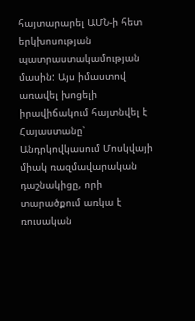հայտարարել ԱՄՆ-ի հետ երկխոսության պատրաստակամության մասին: Այս իմաստով առավել խոցելի իրավիճակում հայտնվել է Հայաստանը՝ Անդրկովկասում Մոսկվայի միակ ռազմավարական դաշնակիցը, որի տարածքում առկա է ռուսական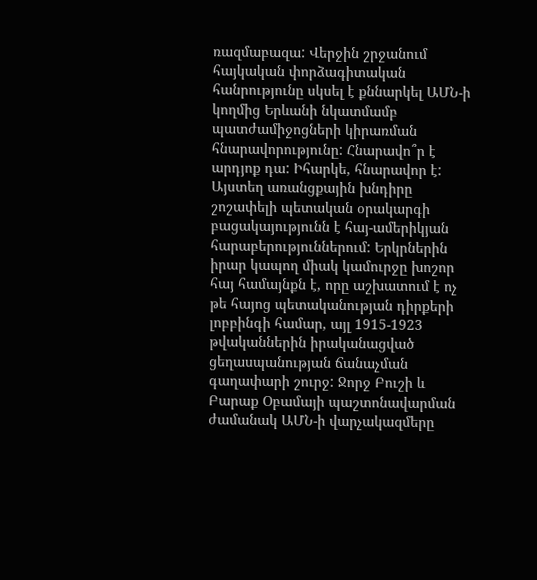ռազմաբազա: Վերջին շրջանում հայկական փորձագիտական հանրությունը սկսել է քննարկել ԱՄՆ-ի կողմից Երևանի նկատմամբ պատժամիջոցների կիրառման հնարավորությունը: Հնարավո՞ր է արդյոք դա: Իհարկե, հնարավոր է: Այստեղ առանցքային խնդիրը շոշափելի պետական օրակարգի բացակայությունն է հայ-ամերիկյան հարաբերություններում: Երկրներին իրար կապող միակ կամուրջը խոշոր հայ համայնքն է, որը աշխատում է ոչ թե հայոց պետականության դիրքերի լոբբինգի համար, այլ 1915-1923 թվականներին իրականացված ցեղասպանության ճանաչման գաղափարի շուրջ: Ջորջ Բուշի և Բարաք Օբամայի պաշտոնավարման ժամանակ ԱՄՆ-ի վարչակազմերը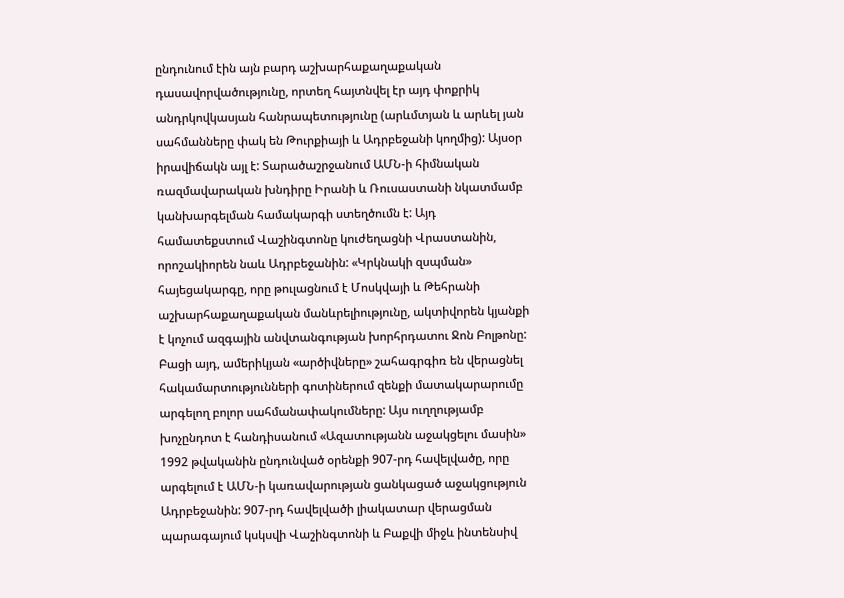ընդունում էին այն բարդ աշխարհաքաղաքական դասավորվածությունը, որտեղ հայտնվել էր այդ փոքրիկ անդրկովկասյան հանրապետությունը (արևմտյան և արևել յան սահմանները փակ են Թուրքիայի և Ադրբեջանի կողմից): Այսօր իրավիճակն այլ է: Տարածաշրջանում ԱՄՆ-ի հիմնական ռազմավարական խնդիրը Իրանի և Ռուսաստանի նկատմամբ կանխարգելման համակարգի ստեղծումն է: Այդ համատեքստում Վաշինգտոնը կուժեղացնի Վրաստանին, որոշակիորեն նաև Ադրբեջանին: «Կրկնակի զսպման» հայեցակարգը, որը թուլացնում է Մոսկվայի և Թեհրանի աշխարհաքաղաքական մանևրելիությունը, ակտիվորեն կյանքի է կոչում ազգային անվտանգության խորհրդատու Ջոն Բոլթոնը: Բացի այդ, ամերիկյան «արծիվները» շահագրգիռ են վերացնել հակամարտությունների գոտիներում զենքի մատակարարումը արգելող բոլոր սահմանափակումները: Այս ուղղությամբ խոչընդոտ է հանդիսանում «Ազատությանն աջակցելու մասին» 1992 թվականին ընդունված օրենքի 907-րդ հավելվածը, որը արգելում է ԱՄՆ-ի կառավարության ցանկացած աջակցություն Ադրբեջանին: 907-րդ հավելվածի լիակատար վերացման պարագայում կսկսվի Վաշինգտոնի և Բաքվի միջև ինտենսիվ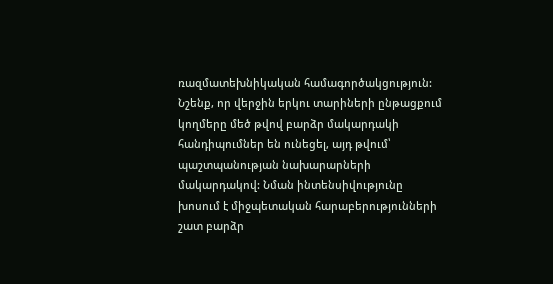ռազմատեխնիկական համագործակցություն: Նշենք, որ վերջին երկու տարիների ընթացքում կողմերը մեծ թվով բարձր մակարդակի հանդիպումներ են ունեցել, այդ թվում՝ պաշտպանության նախարարների մակարդակով: Նման ինտենսիվությունը խոսում է միջպետական հարաբերությունների շատ բարձր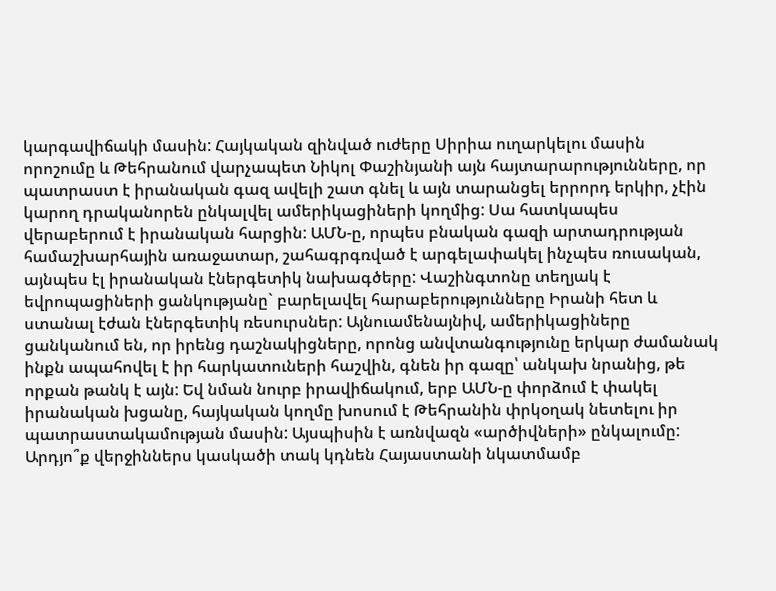կարգավիճակի մասին: Հայկական զինված ուժերը Սիրիա ուղարկելու մասին որոշումը և Թեհրանում վարչապետ Նիկոլ Փաշինյանի այն հայտարարությունները, որ պատրաստ է իրանական գազ ավելի շատ գնել և այն տարանցել երրորդ երկիր, չէին կարող դրականորեն ընկալվել ամերիկացիների կողմից: Սա հատկապես վերաբերում է իրանական հարցին: ԱՄՆ-ը, որպես բնական գազի արտադրության համաշխարհային առաջատար, շահագրգռված է արգելափակել ինչպես ռուսական, այնպես էլ իրանական էներգետիկ նախագծերը: Վաշինգտոնը տեղյակ է եվրոպացիների ցանկությանը` բարելավել հարաբերությունները Իրանի հետ և ստանալ էժան էներգետիկ ռեսուրսներ: Այնուամենայնիվ, ամերիկացիները ցանկանում են, որ իրենց դաշնակիցները, որոնց անվտանգությունը երկար ժամանակ ինքն ապահովել է իր հարկատուների հաշվին, գնեն իր գազը՝ անկախ նրանից, թե որքան թանկ է այն: Եվ նման նուրբ իրավիճակում, երբ ԱՄՆ-ը փորձում է փակել իրանական խցանը, հայկական կողմը խոսում է Թեհրանին փրկօղակ նետելու իր պատրաստակամության մասին: Այսպիսին է առնվազն «արծիվների» ընկալումը: Արդյո՞ք վերջիններս կասկածի տակ կդնեն Հայաստանի նկատմամբ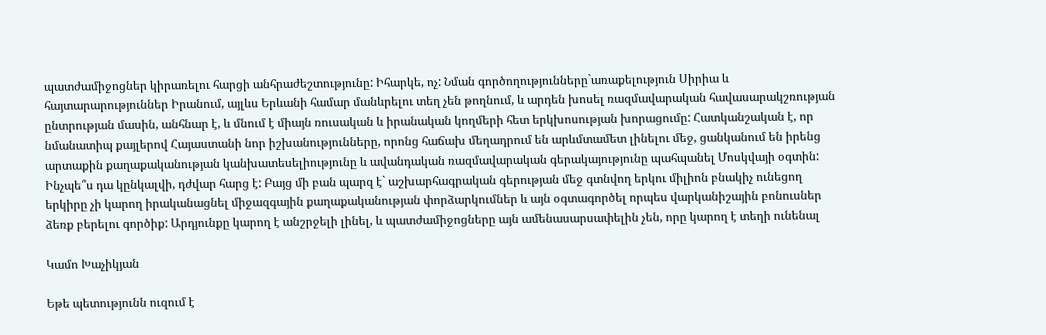պատժամիջոցներ կիրառելու հարցի անհրաժեշտությունը: Իհարկե, ոչ: Նման գործողությունները`առաքելություն Սիրիա և հայտարարություններ Իրանում, այլևս Երևանի համար մանևրելու տեղ չեն թողնում, և արդեն խոսել ռազմավարական հավասարակշռության ընտրության մասին, անհնար է, և մնում է միայն ռուսական և իրանական կողմերի հետ երկխոսության խորացումը: Հատկանշական է, որ նմանատիպ քայլերով Հայաստանի նոր իշխանությունները, որոնց հաճախ մեղադրում են արևմտամետ լինելու մեջ, ցանկանում են իրենց արտաքին քաղաքականության կանխատեսելիությունը և ավանդական ռազմավարական գերակայությունը պահպանել Մոսկվայի օգտին: Ինչպե՞ս դա կընկալվի, դժվար հարց է: Բայց մի բան պարզ է` աշխարհագրական գերության մեջ գտնվող երկու միլիոն բնակիչ ունեցող երկիրը չի կարող իրականացնել միջազգային քաղաքականության փորձարկումներ և այն օգտագործել որպես վարկանիշային բոնուսներ ձեռք բերելու գործիք: Արդյունքը կարող է անշրջելի լինել, և պատժամիջոցները այն ամենասարսափելին չեն, որը կարող է տեղի ունենալ

Կամո Խաչիկյան

Եթե պետությունն ուզում է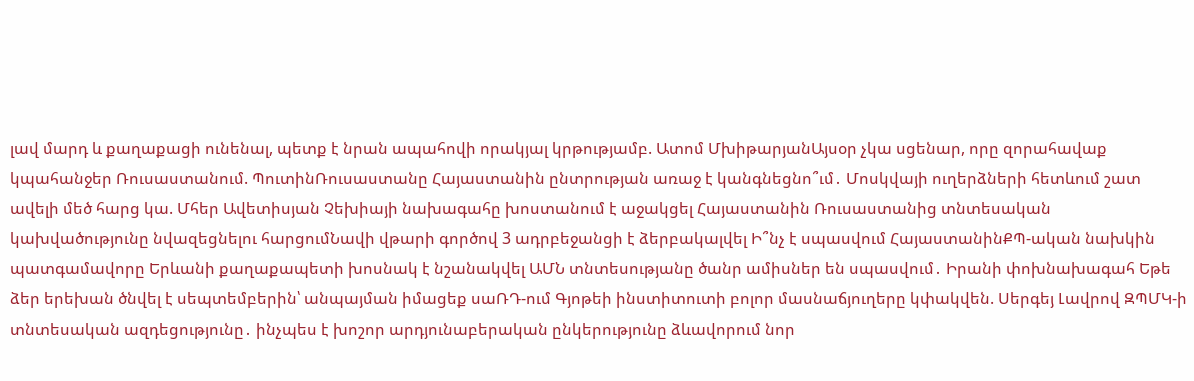լավ մարդ և քաղաքացի ունենալ, պետք է նրան ապահովի որակյալ կրթությամբ. Ատոմ ՄխիթարյանԱյսօր չկա սցենար, որը զորահավաք կպահանջեր Ռուսաստանում. ՊուտինՌուսաստանը Հայաստանին ընտրության առաջ է կանգնեցնո՞ւմ․ Մոսկվայի ուղերձների հետևում շատ ավելի մեծ հարց կա. Մհեր Ավետիսյան Չեխիայի նախագահը խոստանում է աջակցել Հայաստանին Ռուսաստանից տնտեսական կախվածությունը նվազեցնելու հարցումՆավի վթարի գործով 3 ադրբեջանցի է ձերբակալվել Ի՞նչ է սպասվում ՀայաստանինՔՊ-ական նախկին պատգամավորը Երևանի քաղաքապետի խոսնակ է նշանակվել ԱՄՆ տնտեսությանը ծանր ամիսներ են սպասվում․ Իրանի փոխնախագահ Եթե ձեր երեխան ծնվել է սեպտեմբերին՝ անպայման իմացեք սաՌԴ-ում Գյոթեի ինստիտուտի բոլոր մասնաճյուղերը կփակվեն. Սերգեյ Լավրով ԶՊՄԿ-ի տնտեսական ազդեցությունը․ ինչպես է խոշոր արդյունաբերական ընկերությունը ձևավորում նոր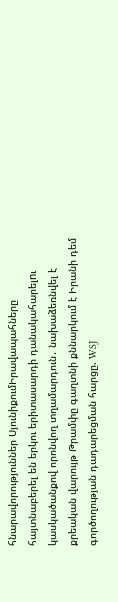հնարավորություններ ՍյունիքումԻրավապահները հայտնաբերել են երկու երիտասարդի դանակահարելnւ կասկածանքով որոնվող տղամարդուն․ նախաձեռնվել է քրեական վարույթ Թրամփը գաղտնի քննարկում է Իրանի դեմ գործողության դադարեցման հարցը. WSJ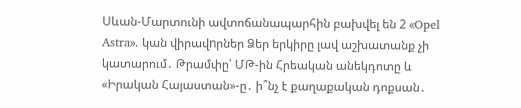Սևան-Մարտունի ավտոճանապարհին բախվել են 2 «Opel Astra». կան վիրավnրներ Ձեր երկիրը լավ աշխատանք չի կատարում․ Թրամփը՝ ՄԹ-ին Հրեական անեկդոտը և «Իրական Հայաստան»-ը․ ի՞նչ է քաղաքական դոքսան․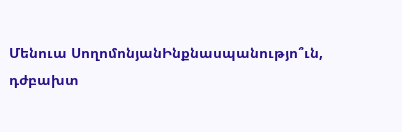Մենուա ՍողոմոնյանԻնքնասպանությո՞ւն, դժբախտ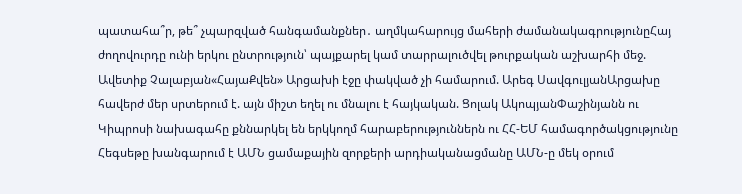պատահա՞ր, թե՞ չպարզված հանգամանքներ․ աղմկահարույց մահերի ժամանակագրությունըՀայ ժողովուրդը ունի երկու ընտրություն՝ պայքարել կամ տարրալուծվել թուրքական աշխարհի մեջ. Ավետիք Չալաբյան«ՀայաՔվեն» Արցախի էջը փակված չի համարում. Արեգ ՍավգուլյանԱրցախը հավերժ մեր սրտերում է. այն միշտ եղել ու մնալու է հայկական. Ցոլակ ԱկոպյանՓաշինյանն ու Կիպրոսի նախագահը քննարկել են երկկողմ հարաբերություններն ու ՀՀ-ԵՄ համագործակցությունը Հեգսեթը խանգարում է ԱՄՆ ցամաքային զորքերի արդիականացմանը ԱՄՆ-ը մեկ օրում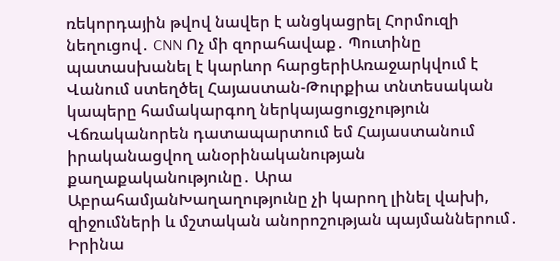ռեկորդային թվով նավեր է անցկացրել Հորմուզի նեղուցով․ CNN Ոչ մի զորահավաք․ Պուտինը պատասխանել է կարևոր հարցերիԱռաջարկվում է Վանում ստեղծել Հայաստան-Թուրքիա տնտեսական կապերը համակարգող ներկայացուցչություն Վճռականորեն դատապարտում եմ Հայաստանում իրականացվող անօրինականության քաղաքականությունը․ Արա ԱբրահամյանԽաղաղությունը չի կարող լինել վախի, զիջումների և մշտական անորոշության պայմաններում․ Իրինա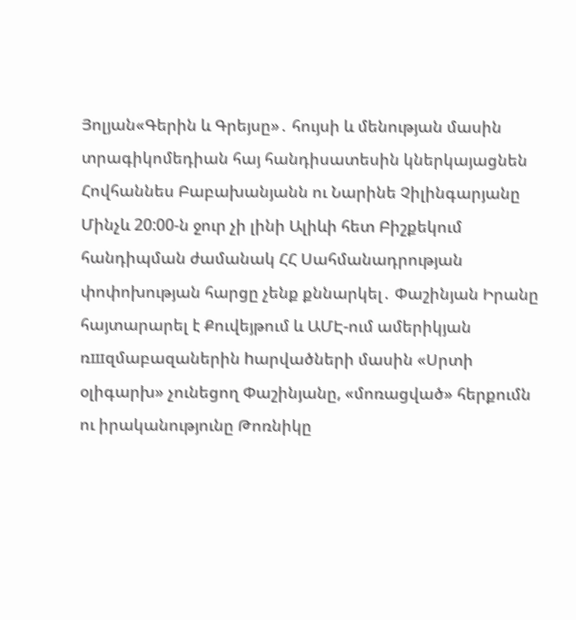Յոլյան«Գերին և Գրեյսը»․ հույսի և մենության մասին տրագիկոմեդիան հայ հանդիսատեսին կներկայացնեն Հովհաննես Բաբախանյանն ու Նարինե Չիլինգարյանը Մինչև 20:00-ն ջուր չի լինի Ալիևի հետ Բիշքեկում հանդիպման ժամանակ ՀՀ Սահմանադրության փոփոխության հարցը չենք քննարկել․ Փաշինյան Իրանը հայտարարել է Քուվեյթում և ԱՄԷ-ում ամերիկյան ռшզմաբազաներին hարվածների մասին «Սրտի օլիգարխ» չունեցող Փաշինյանը, «մոռացված» հերքումն ու իրականությունը Թոռնիկը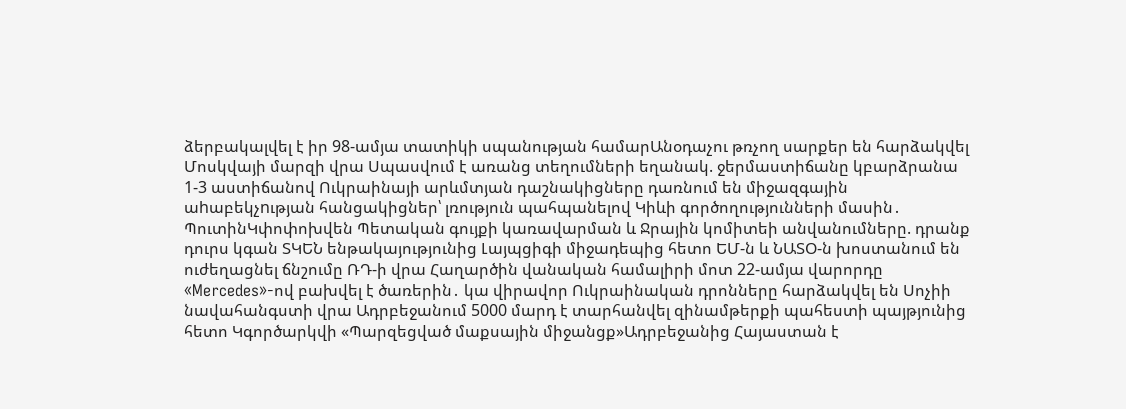ձերբակալվել է իր 98-ամյա տատիկի սպանության համարԱնօդաչու թռչող սարքեր են հարձակվել Մոսկվայի մարզի վրա Սպասվում է առանց տեղումների եղանակ. ջերմաստիճանը կբարձրանա 1-3 աստիճանով Ուկրաինայի արևմտյան դաշնակիցները դառնում են միջազգային աhաբեկչnւթյան հանցակիցներ՝ լռություն պահպանելով Կիևի գործողությունների մասին․ ՊուտինԿփոփոխվեն Պետական գույքի կառավարման և Ջրային կոմիտեի անվանումները. դրանք դուրս կգան ՏԿԵՆ ենթակայությունից Լայպցիգի միջադեպից հետո ԵՄ-ն և ՆԱՏՕ-ն խոստանում են ուժեղացնել ճնշումը ՌԴ-ի վրա Հաղարծին վանական համալիրի մոտ 22-ամյա վարորդը «Mercedes»-ով բախվել է ծառերին․ կա վիրավոր Ուկրաինական դրոնները հարձակվել են Սոչիի նավահանգստի վրա Ադրբեջանում 5000 մարդ է տարհանվել զինամթերքի պահեստի պայթյունից հետո Կգործարկվի «Պարզեցված մաքսային միջանցք»Ադրբեջանից Հայաստան է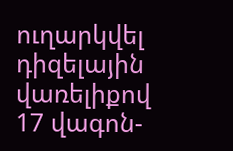ուղարկվել դիզելային վառելիքով 17 վագոն-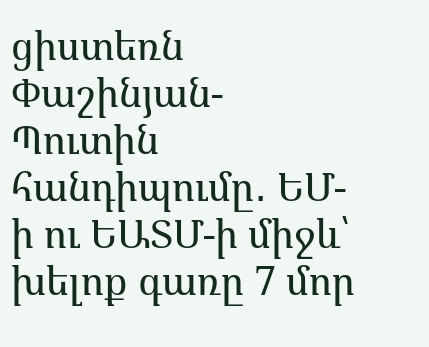ցիստեռն Փաշինյան-Պուտին հանդիպումը․ ԵՄ-ի ու ԵԱՏՄ-ի միջև՝ խելոք գառը 7 մոր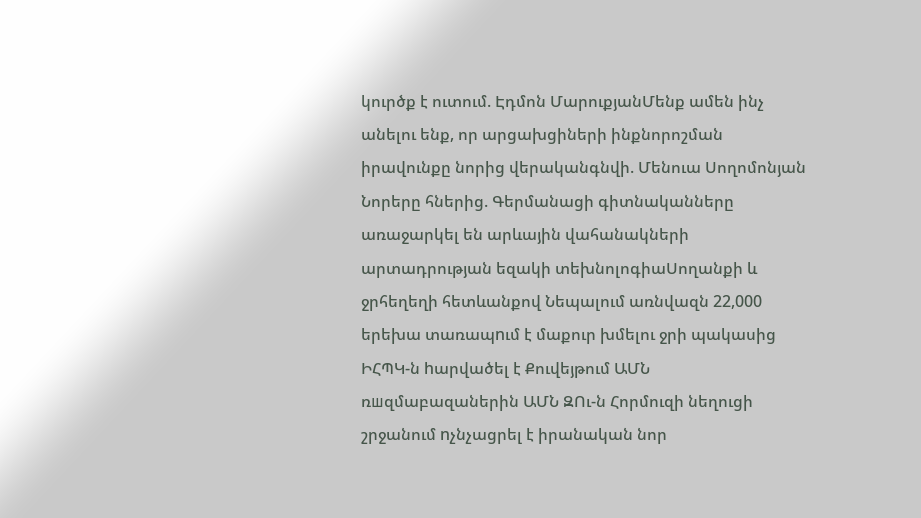կուրծք է ուտում. Էդմոն ՄարուքյանՄենք ամեն ինչ անելու ենք, որ արցախցիների ինքնորոշման իրավունքը նորից վերականգնվի. Մենուա Սողոմոնյան Նորերը հներից. Գերմանացի գիտնականները առաջարկել են արևային վահանակների արտադրության եզակի տեխնոլոգիաՍողանքի և ջրհեղեղի հետևանքով Նեպալում առնվազն 22,000 երեխա տառապnւմ է մաքուր խմելու ջրի պակասից ԻՀՊԿ-ն hարվածել է Քուվեյթում ԱՄՆ ռшզմաբազաներին ԱՄՆ ԶՈւ-ն Հորմուզի նեղուցի շրջանում nչնչացրել է իրանական նոր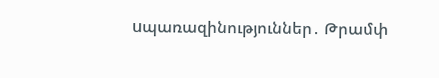uպառազինություններ․ Թրամփ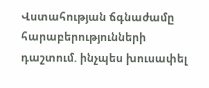Վստահության ճգնաժամը հարաբերությունների դաշտում. ինչպես խուսափել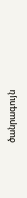ծանրագույն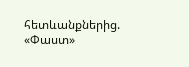հետևանքներից. «Փաստ»